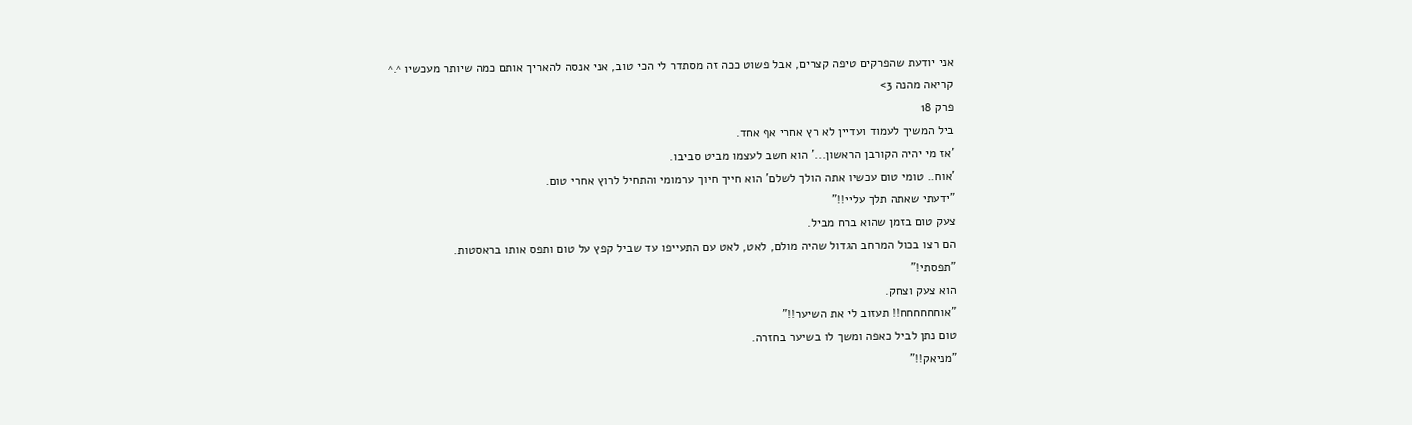אני יודעת שהפרקים טיפה קצרים, אבל פשוט ככה זה מסתדר לי הכי טוב, אני אנסה להאריך אותם כמה שיותר מעכשיו ^.^
קריאה מהנה 3>
פרק 18
ביל המשיך לעמוד ועדיין לא רץ אחרי אף אחד.
'אז מי יהיה הקורבן הראשון...' הוא חשב לעצמו מביט סביבו.
'אוח.. טומי טום עכשיו אתה הולך לשלם' הוא חייך חיוך ערמומי והתחיל לרוץ אחרי טום.
"ידעתי שאתה תלך עליי!!"
צעק טום בזמן שהוא ברח מביל.
הם רצו בכול המרחב הגדול שהיה מולם, לאט, לאט עם התעייפו עד שביל קפץ על טום ותפס אותו בראסטות.
"תפסתי!"
הוא צעק וצחק.
"אוחחחחחח!! תעזוב לי את השיער!!"
טום נתן לביל כאפה ומשך לו בשיער בחזרה.
"מניאק!!"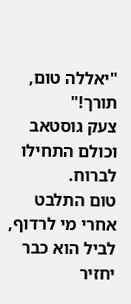"יאללה טום, תורך!"
צעק גוסטאב וכולם התחילו לברוח.
טום התלבט אחרי מי לרדוף, לביל הוא כבר יחזיר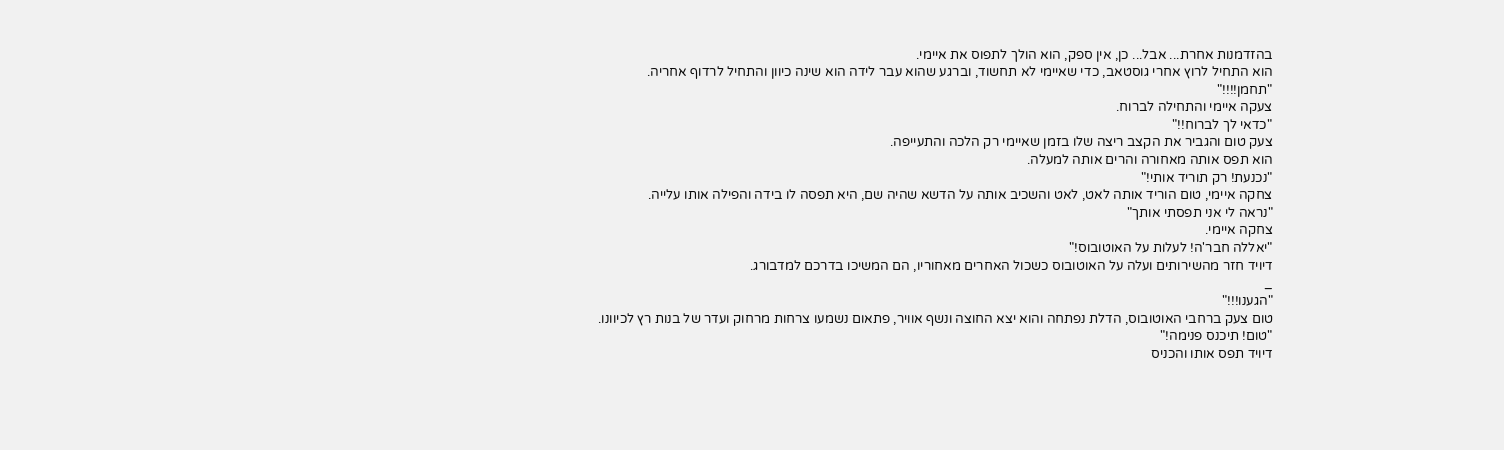בהזדמנות אחרת... אבל... כן, אין ספק, הוא הולך לתפוס את איימי.
הוא התחיל לרוץ אחרי גוסטאב, כדי שאיימי לא תחשוד, וברגע שהוא עבר לידה הוא שינה כיוון והתחיל לרדוף אחריה.
"תחמן!!!!"
צעקה איימי והתחילה לברוח.
"כדאי לך לברוח!!"
צעק טום והגביר את הקצב ריצה שלו בזמן שאיימי רק הלכה והתעייפה.
הוא תפס אותה מאחורה והרים אותה למעלה.
"נכנעת! רק תוריד אותי!"
צחקה איימי, טום הוריד אותה לאט, לאט והשכיב אותה על הדשא שהיה שם, היא תפסה לו בידה והפילה אותו עלייה.
"נראה לי אני תפסתי אותך"
צחקה איימי.
"יאללה חבר'ה! לעלות על האוטובוס!"
דיויד חזר מהשירותים ועלה על האוטובוס כשכול האחרים מאחוריו, הם המשיכו בדרכם למדבורג.
_
"הגענו!!!"
טום צעק ברחבי האוטובוס, הדלת נפתחה והוא יצא החוצה ונשף אוויר, פתאום נשמעו צרחות מרחוק ועדר של בנות רץ לכיוונו.
"טום! תיכנס פנימה!"
דיויד תפס אותו והכניס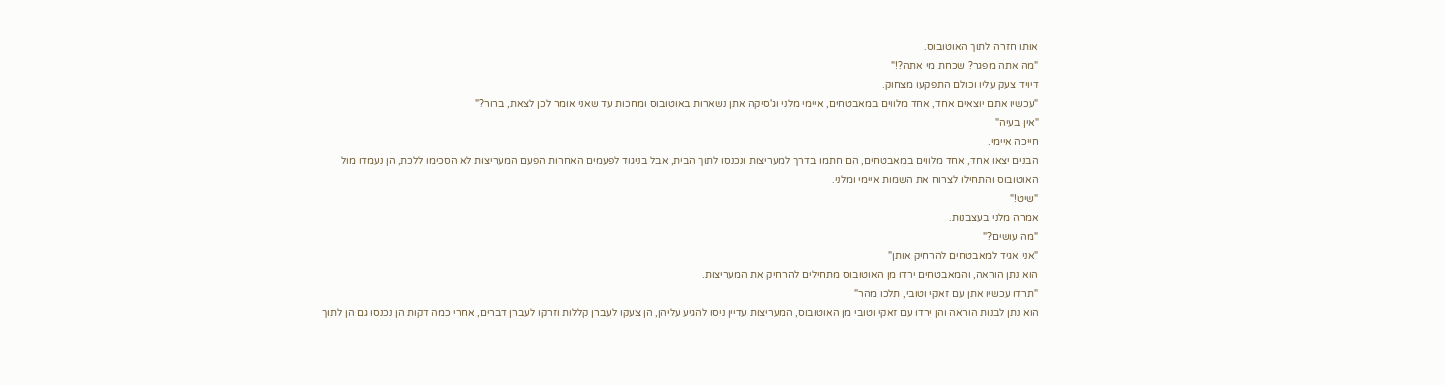אותו חזרה לתוך האוטובוס.
"מה אתה מפגר? שכחת מי אתה?!"
דיויד צעק עליו וכולם התפקעו מצחוק.
"עכשיו אתם יוצאים אחד, אחד מלווים במאבטחים, איימי מלני וג'סיקה אתן נשארות באוטובוס ומחכות עד שאני אומר לכן לצאת, ברור?"
"אין בעיה"
חייכה איימי.
הבנים יצאו אחד, אחד מלווים במאבטחים, הם חתמו בדרך למעריצות ונכנסו לתוך הבית, אבל בניגוד לפעמים האחרות הפעם המעריצות לא הסכימו ללכת, הן נעמדו מול האוטובוס והתחילו לצרוח את השמות איימי ומלני.
"שיט!"
אמרה מלני בעצבנות.
"מה עושים?"
"אני אגיד למאבטחים להרחיק אותן"
הוא נתן הוראה, והמאבטחים ירדו מן האוטובוס מתחילים להרחיק את המעריצות.
"תרדו עכשיו אתן עם זאקי וטובי, תלכו מהר"
הוא נתן לבנות הוראה והן ירדו עם זאקי וטובי מן האוטובוס, המעריצות עדיין ניסו להגיע עליהן, הן צעקו לעברן קללות וזרקו לעברן דברים, אחרי כמה דקות הן נכנסו גם הן לתוך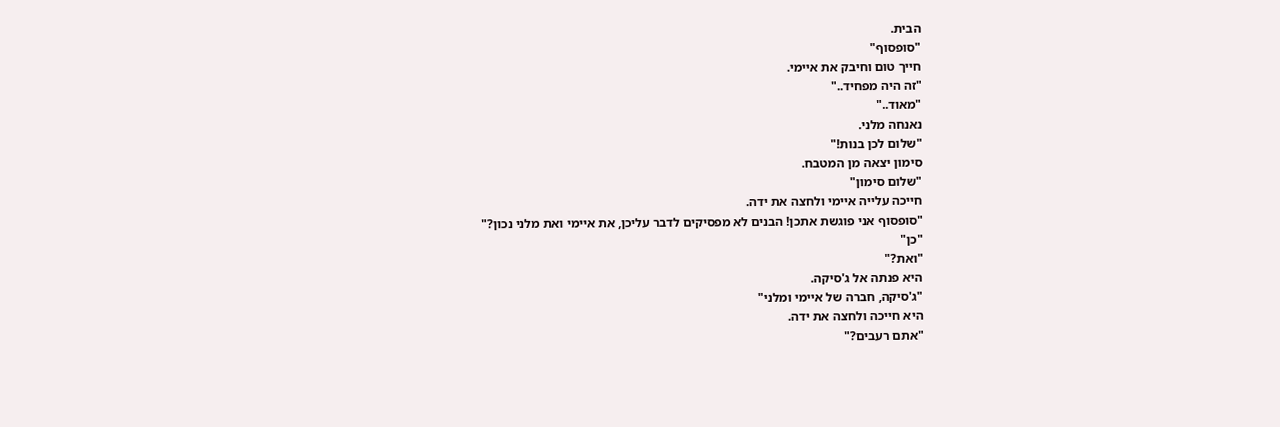הבית.
"סופסוף"
חייך טום וחיבק את איימי.
"זה היה מפחיד.."
"מאוד.."
נאנחה מלני.
"שלום לכן בנות!"
סימון יצאה מן המטבח.
"שלום סימון"
חייכה עלייה איימי ולחצה את ידה.
"סופסוף אני פוגשת אתכן! הבנים לא מפסיקים לדבר עליכן, את איימי ואת מלני נכון?"
"כן"
"ואת?"
היא פנתה אל ג'סיקה.
"ג'סיקה, חברה של איימי ומלני"
היא חייכה ולחצה את ידה.
"אתם רעבים?"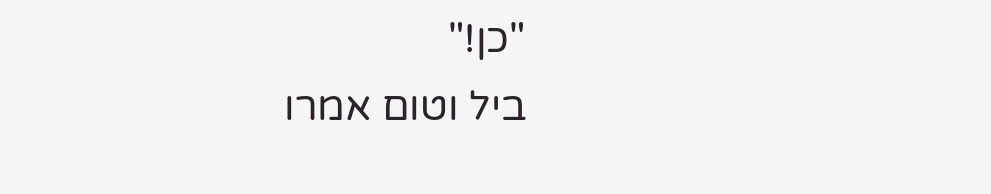"כן!"
ביל וטום אמרו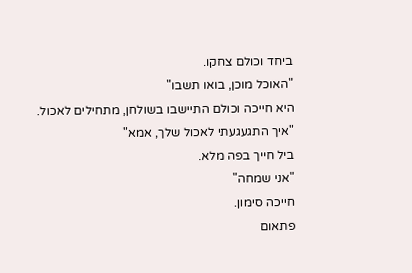ביחד וכולם צחקו.
"האוכל מוכן, בואו תשבו"
היא חייכה וכולם התיישבו בשולחן, מתחילים לאכול.
"איך התגעגעתי לאכול שלך, אמא"
ביל חייך בפה מלא.
"אני שמחה"
חייכה סימון.
פתאום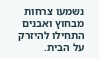נשמעו צרחות מבחוץ ואבנים התחילו להיזרק על הבית.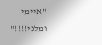"איימי ומלני!!!!"